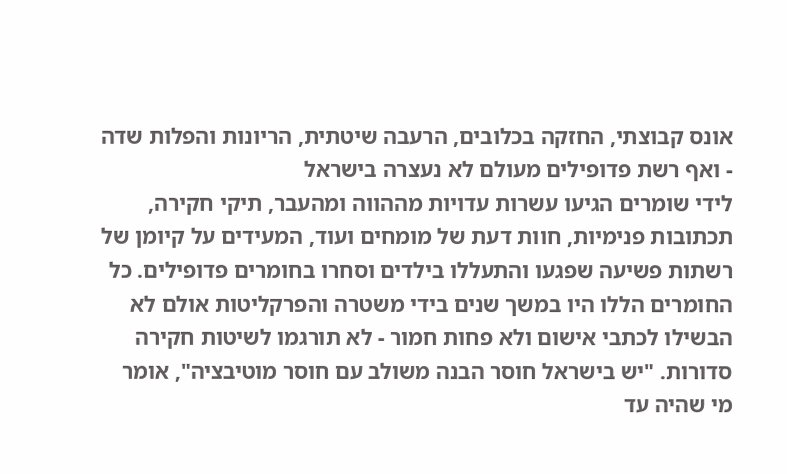אונס קבוצתי, החזקה בכלובים, הרעבה שיטתית, הריונות והפלות שדה - ואף רשת פדופילים מעולם לא נעצרה בישראל
לידי שומרים הגיעו עשרות עדויות מההווה ומהעבר, תיקי חקירה, תכתובות פנימיות, חוות דעת של מומחים ועוד, המעידים על קיומן של רשתות פשיעה שפגעו והתעללו בילדים וסחרו בחומרים פדופילים. כל החומרים הללו היו במשך שנים בידי משטרה והפרקליטות אולם לא הבשילו לכתבי אישום ולא פחות חמור - לא תורגמו לשיטות חקירה סדורות. "יש בישראל חוסר הבנה משולב עם חוסר מוטיבציה", אומר מי שהיה עד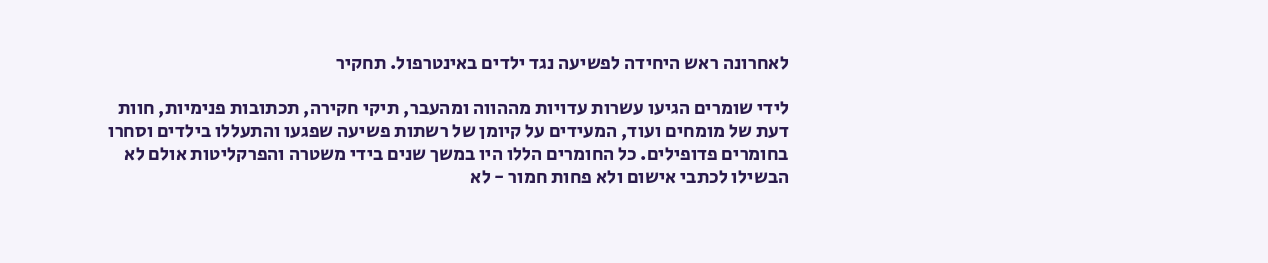לאחרונה ראש היחידה לפשיעה נגד ילדים באינטרפול. תחקיר

לידי שומרים הגיעו עשרות עדויות מההווה ומהעבר, תיקי חקירה, תכתובות פנימיות, חוות דעת של מומחים ועוד, המעידים על קיומן של רשתות פשיעה שפגעו והתעללו בילדים וסחרו בחומרים פדופילים. כל החומרים הללו היו במשך שנים בידי משטרה והפרקליטות אולם לא הבשילו לכתבי אישום ולא פחות חמור - לא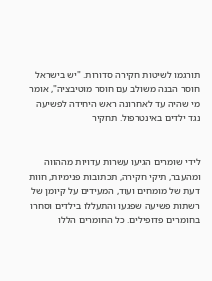תורגמו לשיטות חקירה סדורות. "יש בישראל חוסר הבנה משולב עם חוסר מוטיבציה", אומר מי שהיה עד לאחרונה ראש היחידה לפשיעה נגד ילדים באינטרפול. תחקיר


לידי שומרים הגיעו עשרות עדויות מההווה ומהעבר, תיקי חקירה, תכתובות פנימיות, חוות דעת של מומחים ועוד, המעידים על קיומן של רשתות פשיעה שפגעו והתעללו בילדים וסחרו בחומרים פדופילים. כל החומרים הללו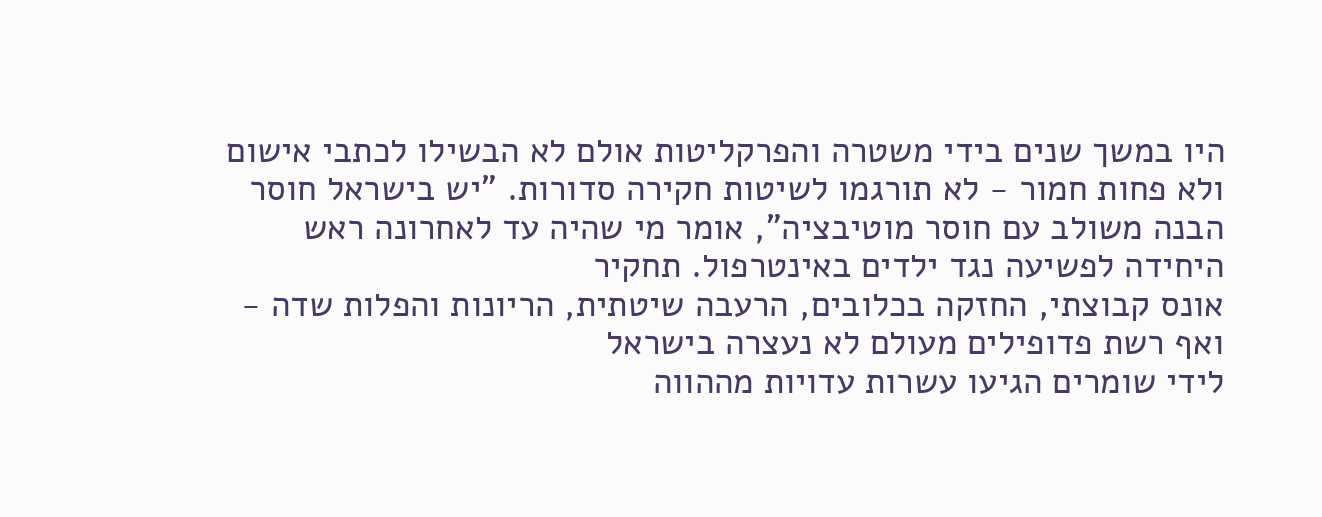היו במשך שנים בידי משטרה והפרקליטות אולם לא הבשילו לכתבי אישום ולא פחות חמור - לא תורגמו לשיטות חקירה סדורות. "יש בישראל חוסר הבנה משולב עם חוסר מוטיבציה", אומר מי שהיה עד לאחרונה ראש היחידה לפשיעה נגד ילדים באינטרפול. תחקיר
אונס קבוצתי, החזקה בכלובים, הרעבה שיטתית, הריונות והפלות שדה - ואף רשת פדופילים מעולם לא נעצרה בישראל
לידי שומרים הגיעו עשרות עדויות מההווה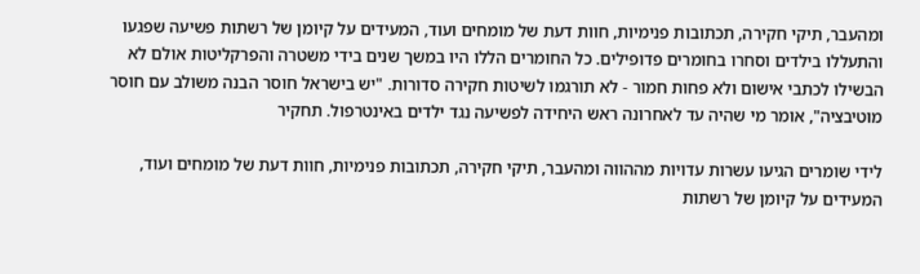ומהעבר, תיקי חקירה, תכתובות פנימיות, חוות דעת של מומחים ועוד, המעידים על קיומן של רשתות פשיעה שפגעו והתעללו בילדים וסחרו בחומרים פדופילים. כל החומרים הללו היו במשך שנים בידי משטרה והפרקליטות אולם לא הבשילו לכתבי אישום ולא פחות חמור - לא תורגמו לשיטות חקירה סדורות. "יש בישראל חוסר הבנה משולב עם חוסר מוטיבציה", אומר מי שהיה עד לאחרונה ראש היחידה לפשיעה נגד ילדים באינטרפול. תחקיר

לידי שומרים הגיעו עשרות עדויות מההווה ומהעבר, תיקי חקירה, תכתובות פנימיות, חוות דעת של מומחים ועוד, המעידים על קיומן של רשתות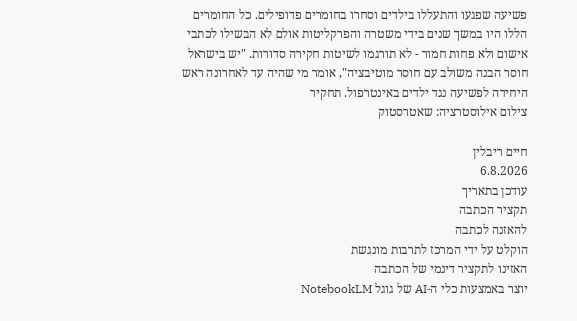פשיעה שפגעו והתעללו בילדים וסחרו בחומרים פדופילים. כל החומרים הללו היו במשך שנים בידי משטרה והפרקליטות אולם לא הבשילו לכתבי אישום ולא פחות חמור - לא תורגמו לשיטות חקירה סדורות. "יש בישראל חוסר הבנה משולב עם חוסר מוטיבציה", אומר מי שהיה עד לאחרונה ראש היחידה לפשיעה נגד ילדים באינטרפול. תחקיר
צילום אילוסטרציה: שאטרסטוק

חיים ריבלין
6.8.2026
עודכן בתאריך
תקציר הכתבה
להאזנה לכתבה
הוקלט על ידי המרכז לתרבות מונגשת
האזינו לתקציר דינמי של הכתבה
יוצר באמצעות כלי ה-AI של גוגל NotebookLM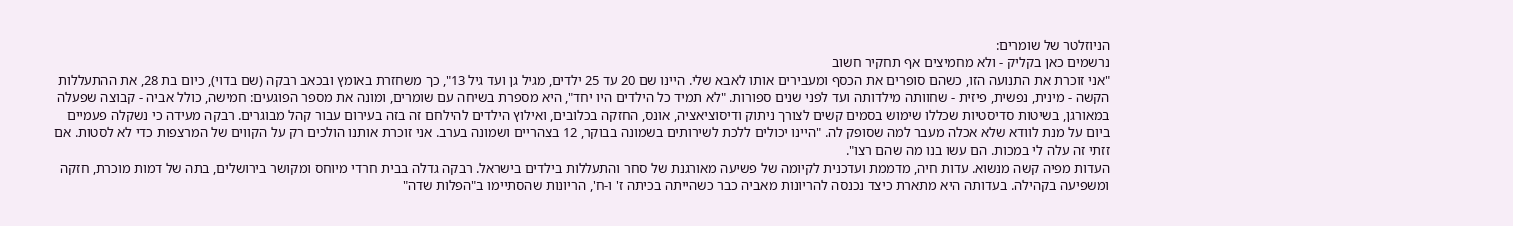הניוזלטר של שומרים:
נרשמים כאן בקליק - ולא מחמיצים אף תחקיר חשוב
"אני זוכרת את התנועה הזו, כשהם סופרים את הכסף ומעבירים אותו לאבא שלי. היינו שם 20 עד 25 ילדים, מגיל גן ועד גיל 13", כך משחזרת באומץ ובכאב רבקה (שם בדוי), כיום בת 28, את ההתעללות הקשה - מינית, נפשית, פיזית - שחוותה מילדותה ועד לפני שנים ספורות. "לא תמיד כל הילדים היו יחד", היא מספרת בשיחה עם שומרים, ומונה את מספר הפוגעים: חמישה, כולל אביה - קבוצה שפעלה במאורגן, בשיטות סדיסטיות שכללו שימוש בסמים קשים לצורך ניתוק ודיסוציאציה, אונס, החזקה בכלובים, ואילוץ הילדים להילחם זה בזה בעירום עבור קהל מבוגרים. רבקה מעידה כי נשקלה פעמיים ביום על מנת לוודא שלא אכלה מעבר למה שסופק לה. "היינו יכולים ללכת לשירותים בשמונה בבוקר, 12 בצהריים ושמונה בערב. אני זוכרת אותנו הולכים רק על הקווים של המרצפות כדי לא לסטות. אם זזתי זה עלה לי במכות. הם עשו בנו מה שהם רצו".
העדות מפיה קשה מנשוא. עדות חיה, מדממת ועדכנית לקיומה של פשיעה מאורגנת של סחר והתעללות בילדים בישראל. רבקה גדלה בבית חרדי מיוחס ומקושר בירושלים, בתה של דמות מוכרת, חזקה ומשפיעה בקהילה. בעדותה היא מתארת כיצד נכנסה להריונות מאביה כבר כשהייתה בכיתה ז' ו-ח', הריונות שהסתיימו ב"הפלות שדה"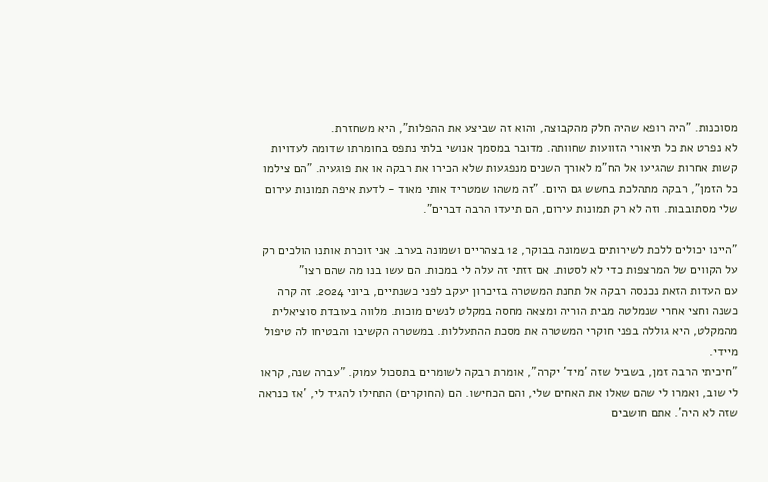מסוכנות. "היה רופא שהיה חלק מהקבוצה, והוא זה שביצע את ההפלות", היא משחזרת.
לא נפרט את כל תיאורי הזוועות שחוותה. מדובר במסמך אנושי בלתי נתפס בחומרתו שדומה לעדויות קשות אחרות שהגיעו אל הח"מ לאורך השנים מנפגעות שלא הכירו את רבקה או את פוגעיה. "הם צילמו כל הזמן", רבקה מתהלכת בחשש גם היום. "זה משהו שמטריד אותי מאוד - לדעת איפה תמונות עירום שלי מסתובבות. וזה לא רק תמונות עירום, הם תיעדו הרבה דברים".

"היינו יכולים ללכת לשירותים בשמונה בבוקר, 12 בצהריים ושמונה בערב. אני זוכרת אותנו הולכים רק על הקווים של המרצפות כדי לא לסטות. אם זזתי זה עלה לי במכות. הם עשו בנו מה שהם רצו"
עם העדות הזאת נכנסה רבקה אל תחנת המשטרה בזיכרון יעקב לפני כשנתיים, ביוני 2024. זה קרה כשנה וחצי אחרי שנמלטה מבית הוריה ומצאה מחסה במקלט לנשים מוכות. מלווה בעובדת סוציאלית מהמקלט, היא גוללה בפני חוקרי המשטרה את מסכת ההתעללות. במשטרה הקשיבו והבטיחו לה טיפול מיידי.
"חיכיתי הרבה זמן, בשביל שזה 'מיד' יקרה", אומרת רבקה לשומרים בתסכול עמוק. "עברה שנה, קראו לי שוב, ואמרו לי שהם שאלו את האחים שלי, והם הכחישו. הם (החוקרים) התחילו להגיד לי, 'אז כנראה שזה לא היה'. אתם חושבים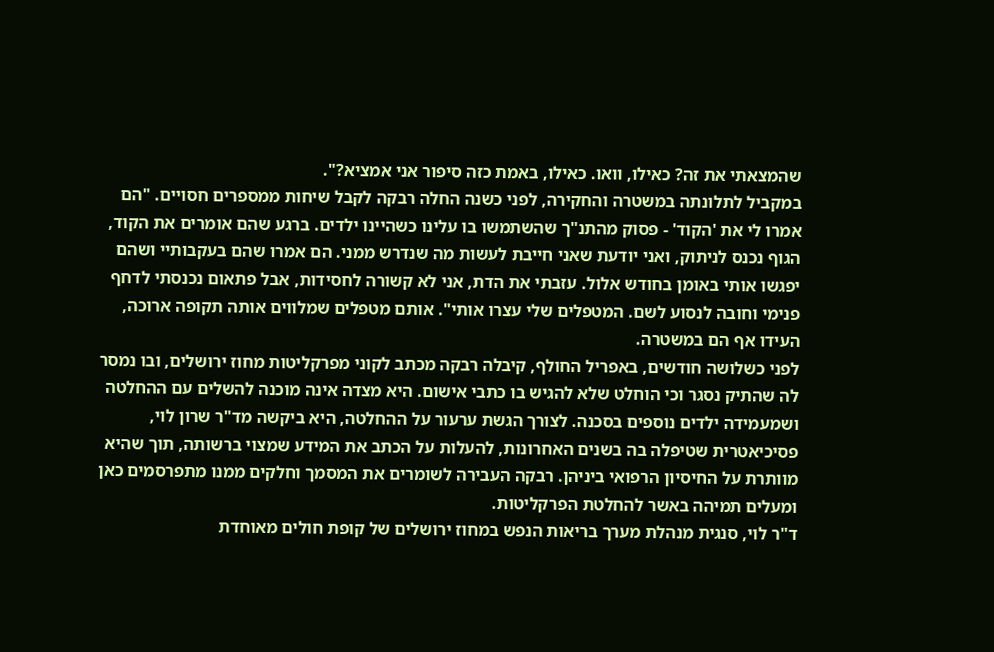שהמצאתי את זה? כאילו, וואו. כאילו, באמת כזה סיפור אני אמציא?".
במקביל לתלונתה במשטרה והחקירה, לפני כשנה החלה רבקה לקבל שיחות ממספרים חסויים. "הם אמרו לי את 'הקוד' - פסוק מהתנ"ך שהשתמשו בו עלינו כשהיינו ילדים. ברגע שהם אומרים את הקוד, הגוף נכנס לניתוק, ואני יודעת שאני חייבת לעשות מה שנדרש ממני. הם אמרו שהם בעקבותיי ושהם יפגשו אותי באומן בחודש אלול. עזבתי את הדת, אני לא קשורה לחסידות, אבל פתאום נכנסתי לדחף פנימי וחובה לנסוע לשם. המטפלים שלי עצרו אותי". אותם מטפלים שמלווים אותה תקופה ארוכה, העידו אף הם במשטרה.
לפני כשלושה חודשים, באפריל החולף, קיבלה רבקה מכתב לקוני מפרקליטות מחוז ירושלים, ובו נמסר לה שהתיק נסגר וכי הוחלט שלא להגיש בו כתבי אישום. היא מצדה אינה מוכנה להשלים עם ההחלטה ושמעמידה ילדים נוספים בסכנה. לצורך הגשת ערעור על ההחלטה, היא ביקשה מד"ר שרון לוי, פסיכיאטרית שטיפלה בה בשנים האחרונות, להעלות על הכתב את המידע שמצוי ברשותה, תוך שהיא מוותרת על החיסיון הרפואי ביניהן. רבקה העבירה לשומרים את המסמך וחלקים ממנו מתפרסמים כאן ומעלים תמיהה באשר להחלטת הפרקליטות.
ד"ר לוי, סנגית מנהלת מערך בריאות הנפש במחוז ירושלים של קופת חולים מאוחדת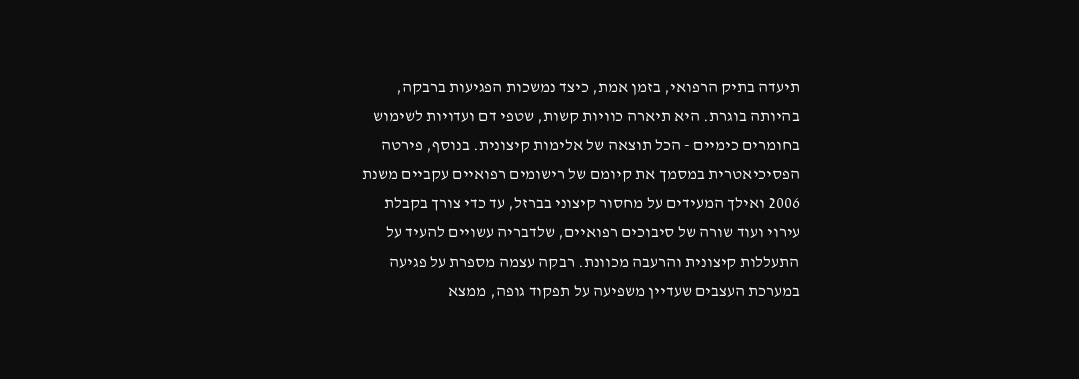תיעדה בתיק הרפואי, בזמן אמת, כיצד נמשכות הפגיעות ברבקה, בהיותה בוגרת. היא תיארה כוויות קשות, שטפי דם ועדויות לשימוש בחומרים כימיים - הכל תוצאה של אלימות קיצונית. בנוסף, פירטה הפסיכיאטרית במסמך את קיומם של רישומים רפואיים עקביים משנת 2006 ואילך המעידים על מחסור קיצוני בברזל, עד כדי צורך בקבלת עירוי ועוד שורה של סיבוכים רפואיים, שלדבריה עשויים להעיד על התעללות קיצונית והרעבה מכוונת. רבקה עצמה מספרת על פגיעה במערכת העצבים שעדיין משפיעה על תפקוד גופה, ממצא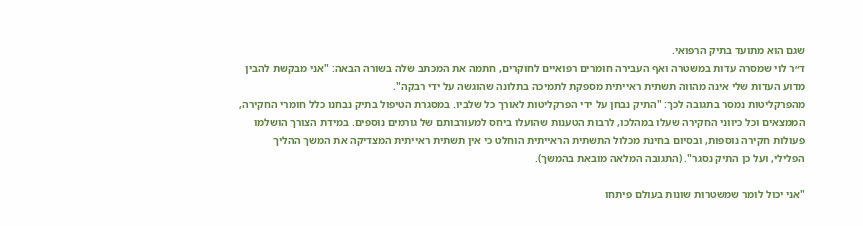שגם הוא מתועד בתיק הרפואי.
ד״ר לוי שמסרה עדות במשטרה ואף העבירה חומרים רפואיים לחוקרים, חתמה את המכתב שלה בשורה הבאה: "אני מבקשת להבין מדוע העדות שלי אינה מהווה תשתית ראייתית מספקת לתמיכה בתלונה שהוגשה על ידי רבקה".
מהפרקליטות נמסר בתגובה לכך: "התיק נבחן על ידי הפרקליטות לאורך כל שלביו. במסגרת הטיפול בתיק נבחנו כלל חומרי החקירה, הממצאים וכל כיווני החקירה שעלו במהלכו, לרבות הטענות שהועלו ביחס למעורבותם של גורמים נוספים. במידת הצורך הושלמו פעולות חקירה נוספות, ובסיום בחינת מכלול התשתית הראייתית הוחלט כי אין תשתית ראייתית המצדיקה את המשך ההליך הפלילי, ועל כן התיק נסגר". (התגובה המלאה מובאת בהמשך).

"אני יכול לומר שמשטרות שונות בעולם פיתחו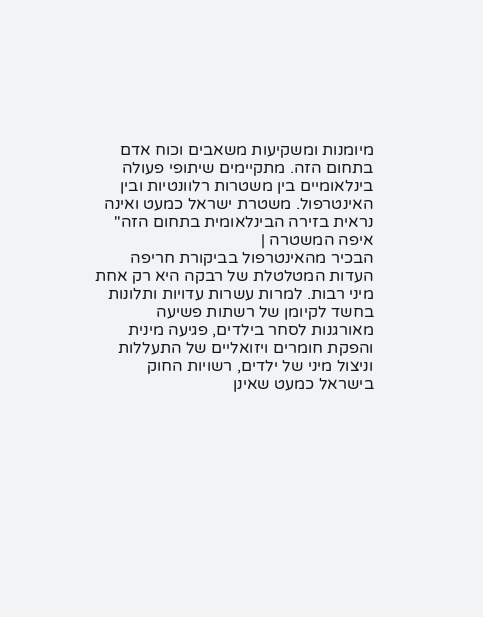מיומנות ומשקיעות משאבים וכוח אדם בתחום הזה. מתקיימים שיתופי פעולה בינלאומיים בין משטרות רלוונטיות ובין האינטרפול. משטרת ישראל כמעט ואינה נראית בזירה הבינלאומית בתחום הזה"
איפה המשטרה |
הבכיר מהאינטרפול בביקורת חריפה
העדות המטלטלת של רבקה היא רק אחת מיני רבות. למרות עשרות עדויות ותלונות בחשד לקיומן של רשתות פשיעה מאורגנות לסחר בילדים, פגיעה מינית והפקת חומרים ויזואליים של התעללות וניצול מיני של ילדים, רשויות החוק בישראל כמעט שאינן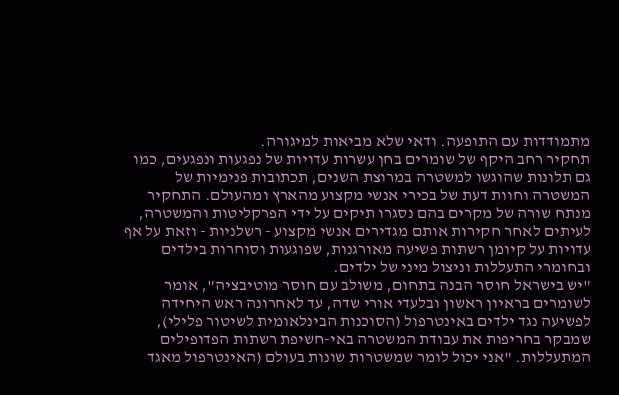מתמודדות עם התופעה. ודאי שלא מביאות למיגורה.
תחקיר רחב היקף של שומרים בחן עשרות עדויות של נפגעות ונפגעים, כמו גם תלונות שהוגשו למשטרה במרוצת השנים, תכתובות פנימיות של המשטרה וחוות דעת של בכירי אנשי מקצוע מהארץ ומהעולם. התחקיר מנתח שורה של מקרים בהם נסגרו תיקים על ידי הפרקליטות והמשטרה, לעיתים לאחר חקירות אותם מגדירים אנשי מקצוע - רשלניות - וזאת על אף עדויות על קיומן רשתות פשיעה מאורגנות, שפוגעות וסוחרות בילדים ובחומרי התעללות וניצול מיני של ילדים.
"יש בישראל חוסר הבנה בתחום, משולב עם חוסר מוטיבציה", אומר לשומרים בראיון ראשון ובלעדי אורי שדה, עד לאחרונה ראש היחידה לפשיעה נגד ילדים באינטרפול (הסוכנות הבינלאומית לשיטור פלילי), שמבקר בחריפות את עבודת המשטרה באי-חשיפת רשתות הפדופילים המתעללות. "אני יכול לומר שמשטרות שונות בעולם (האינטרפול מאגד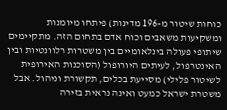כוחות שיטור מ-196 מדינות) פיתחו מיומנות ומשקיעות משאבים וכוח אדם בתחום הזה. מתקיימים שיתופי פעולה בינלאומיים בין משטרות רלוונטיות ובין האינטרפול, לעיתים היורופול (הסוכנות האירופית לשיטור פלילי) מסייעת בכלים, תקשורת וניהול. אבל משטרת ישראל כמעט ואינה נראית בזירה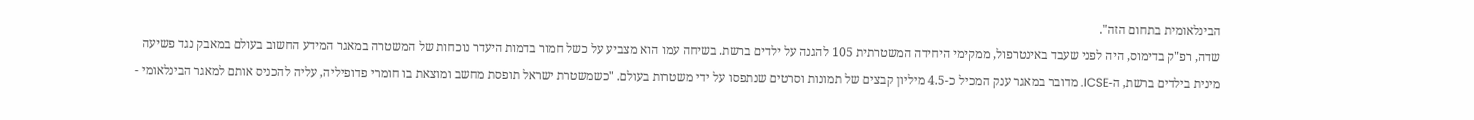הבינלאומית בתחום הזה".
שדה, רפ"ק בדימוס, היה לפני שעבד באינטרפול, ממקימי היחידה המשטרתית 105 להגנה על ילדים ברשת. בשיחה עמו הוא מצביע על כשל חמור בדמות היעדר נוכחות של המשטרה במאגר המידע החשוב בעולם במאבק נגד פשיעה מינית בילדים ברשת, ה-ICSE. מדובר במאגר ענק המכיל כ-4.5 מיליון קבצים של תמונות וסרטים שנתפסו על ידי משטרות בעולם. "כשמשטרת ישראל תופסת מחשב ומוצאת בו חומרי פדופיליה, עליה להכניס אותם למאגר הבינלאומי -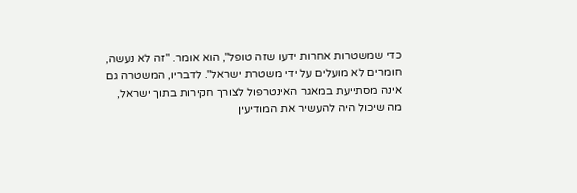כדי שמשטרות אחרות ידעו שזה טופל", הוא אומר. "זה לא נעשה, חומרים לא מועלים על ידי משטרת ישראל". לדבריו, המשטרה גם אינה מסתייעת במאגר האינטרפול לצורך חקירות בתוך ישראל, מה שיכול היה להעשיר את המודיעין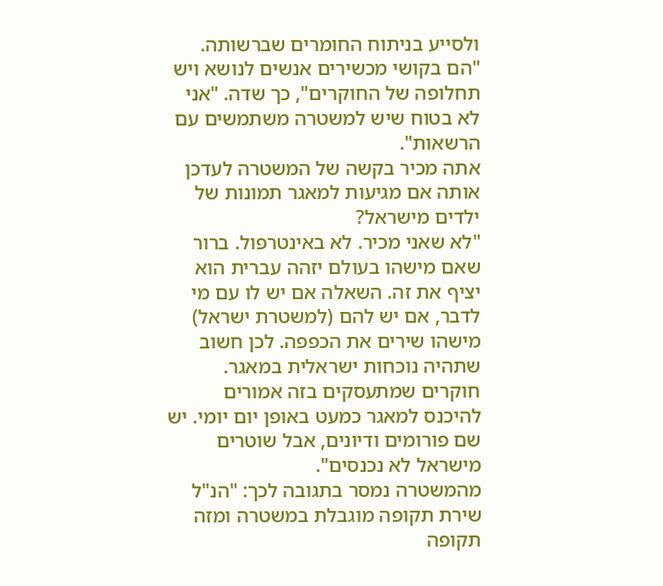ולסייע בניתוח החומרים שברשותה. "הם בקושי מכשירים אנשים לנושא ויש תחלופה של החוקרים", כך שדה. "אני לא בטוח שיש למשטרה משתמשים עם הרשאות".
אתה מכיר בקשה של המשטרה לעדכן אותה אם מגיעות למאגר תמונות של ילדים מישראל?
"לא שאני מכיר. לא באינטרפול. ברור שאם מישהו בעולם יזהה עברית הוא יציף את זה. השאלה אם יש לו עם מי לדבר, אם יש להם (למשטרת ישראל) מישהו שירים את הכפפה. לכן חשוב שתהיה נוכחות ישראלית במאגר. חוקרים שמתעסקים בזה אמורים להיכנס למאגר כמעט באופן יום יומי. יש שם פורומים ודיונים, אבל שוטרים מישראל לא נכנסים".
מהמשטרה נמסר בתגובה לכך: "הנ"ל שירת תקופה מוגבלת במשטרה ומזה תקופה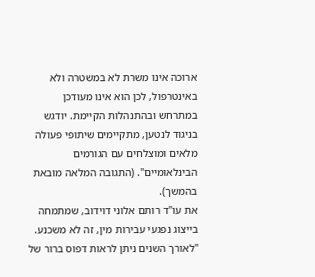ארוכה אינו משרת לא במשטרה ולא באינטרפול, לכן הוא אינו מעודכן במתרחש ובהתנהלות הקיימת. יודגש בניגוד לנטען, מתקיימים שיתופי פעולה מלאים ומוצלחים עם הגורמים הבינלאומיים". (התגובה המלאה מובאת בהמשך).
את עו"ד רותם אלוני דוידוב, שמתמחה בייצוג נפגעי עבירות מין, זה לא משכנע. "לאורך השנים ניתן לראות דפוס ברור של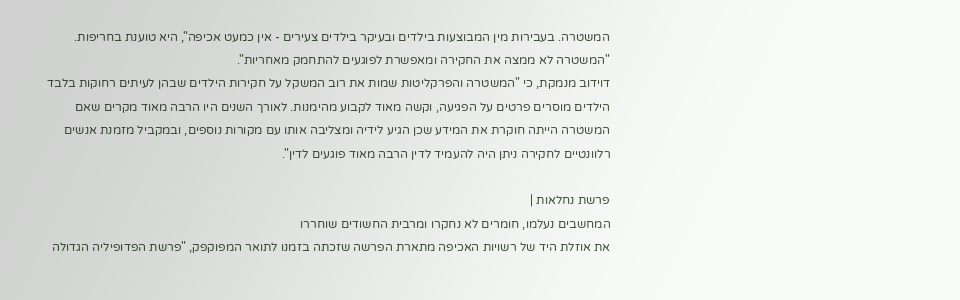המשטרה. בעבירות מין המבוצעות בילדים ובעיקר בילדים צעירים - אין כמעט אכיפה", היא טוענת בחריפות. "המשטרה לא ממצה את החקירה ומאפשרת לפוגעים להתחמק מאחריות".
דוידוב מנמקת, כי "המשטרה והפרקליטות שמות את רוב המשקל על חקירות הילדים שבהן לעיתים רחוקות בלבד הילדים מוסרים פרטים על הפגיעה, וקשה מאוד לקבוע מהימנות. לאורך השנים היו הרבה מאוד מקרים שאם המשטרה הייתה חוקרת את המידע שכן הגיע לידיה ומצליבה אותו עם מקורות נוספים, ובמקביל מזמנת אנשים רלוונטיים לחקירה ניתן היה להעמיד לדין הרבה מאוד פוגעים לדין".

פרשת נחלאות |
המחשבים נעלמו, חומרים לא נחקרו ומרבית החשודים שוחררו
את אוזלת היד של רשויות האכיפה מתארת הפרשה שזכתה בזמנו לתואר המפוקפק, "פרשת הפדופיליה הגדולה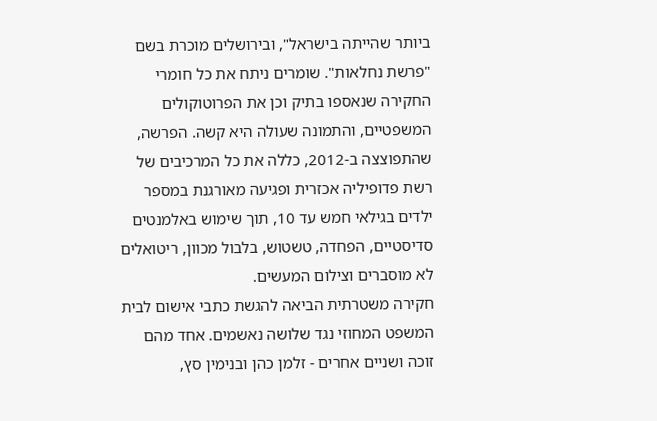ביותר שהייתה בישראל", ובירושלים מוכרת בשם "פרשת נחלאות". שומרים ניתח את כל חומרי החקירה שנאספו בתיק וכן את הפרוטוקולים המשפטיים, והתמונה שעולה היא קשה. הפרשה, שהתפוצצה ב-2012, כללה את כל המרכיבים של רשת פדופיליה אכזרית ופגיעה מאורגנת במספר ילדים בגילאי חמש עד 10, תוך שימוש באלמנטים סדיסטיים, הפחדה, טשטוש, בלבול מכוון, ריטואלים לא מוסברים וצילום המעשים.
חקירה משטרתית הביאה להגשת כתבי אישום לבית המשפט המחוזי נגד שלושה נאשמים. אחד מהם זוכה ושניים אחרים - זלמן כהן ובנימין סץ,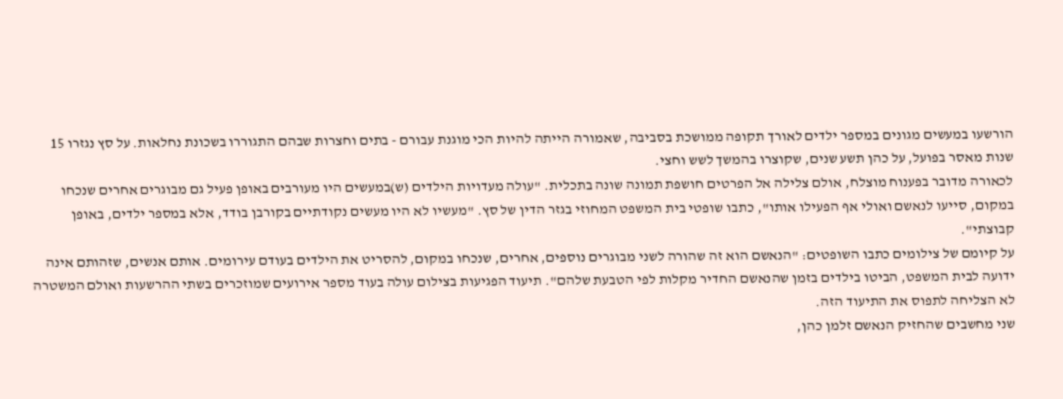הורשעו במעשים מגונים במספר ילדים לאורך תקופה ממושכת בסביבה, שאמורה הייתה להיות הכי מוגנת עבורם - בתים וחצרות שבהם התגוררו בשכונת נחלאות. על סץ נגזרו 15 שנות מאסר בפועל, על כהן תשע שנים, שקוצרו בהמשך לשש וחצי.
לכאורה מדובר בפענוח מוצלח, אולם צלילה אל הפרטים חושפת תמונה שונה בתכלית. "עולה מעדויות הילדים (ש)במעשים היו מעורבים באופן פעיל גם מבוגרים אחרים שנכחו במקום, סייעו לנאשם ואולי אף הפעילו אותו", כתבו שופטי בית המשפט המחוזי בגזר הדין של סץ. "מעשיו לא היו מעשים נקודתיים בקורבן בודד, אלא במספר ילדים, באופן קבוצתי".
על קיומם של צילומים כתבו השופטים: "הנאשם הוא זה שהורה לשני מבוגרים נוספים, אחרים, שנכחו במקום, להסריט את הילדים בעודם עירומים. אותם אנשים, שזהותם אינה ידועה לבית המשפט, הביטו בילדים בזמן שהנאשם החדיר מקלות לפי הטבעת שלהם". תיעוד הפגיעות בצילום עולה בעוד מספר אירועים שמוזכרים בשתי ההרשעות ואולם המשטרה לא הצליחה לתפוס את התיעוד הזה.
שני מחשבים שהחזיק הנאשם זלמן כהן,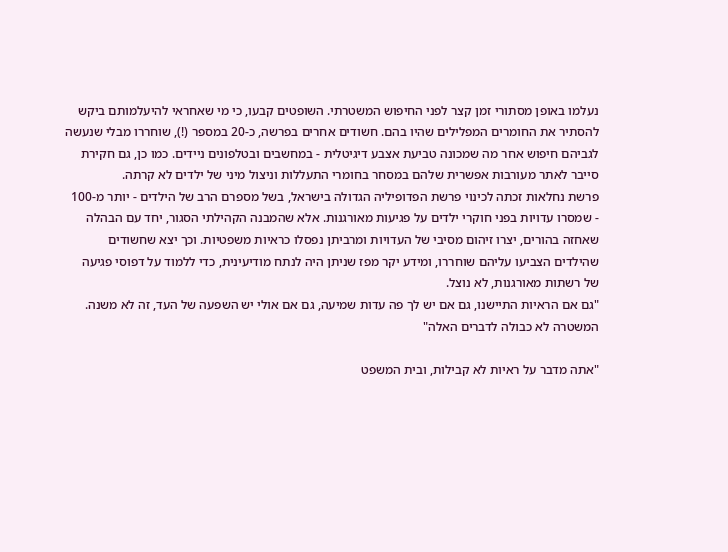נעלמו באופן מסתורי זמן קצר לפני החיפוש המשטרתי. השופטים קבעו, כי מי שאחראי להיעלמותם ביקש להסתיר את החומרים המפלילים שהיו בהם. חשודים אחרים בפרשה, כ-20 במספר (!), שוחררו מבלי שנעשה לגביהם חיפוש אחר מה שמכונה טביעת אצבע דיגיטלית - במחשבים ובטלפונים ניידים. כמו כן, גם חקירת סייבר לאתר מעורבות אפשרית שלהם במסחר בחומרי התעללות וניצול מיני של ילדים לא קרתה.
פרשת נחלאות זכתה לכינוי פרשת הפדופיליה הגדולה בישראל, בשל מספרם הרב של הילדים - יותר מ-100 - שמסרו עדויות בפני חוקרי ילדים על פגיעות מאורגנות. אלא שהמבנה הקהילתי הסגור, יחד עם הבהלה שאחזה בהורים, יצרו זיהום מסיבי של העדויות ומרביתן נפסלו כראיות משפטיות. וכך יצא שחשודים שהילדים הצביעו עליהם שוחררו, ומידע יקר מפז שניתן היה לנתח מודיעינית, כדי ללמוד על דפוסי פגיעה של רשתות מאורגנות, לא נוצל.
"גם אם הראיות התיישנו, גם אם יש לך פה עדות שמיעה, גם אם אולי יש השפעה של העד, זה לא משנה. המשטרה לא כבולה לדברים האלה"

"אתה מדבר על ראיות לא קבילות, ובית המשפט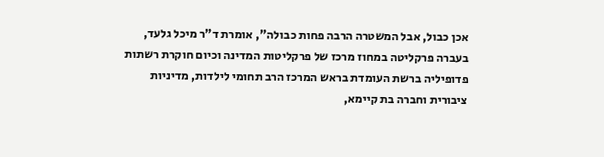אכן כבול, אבל המשטרה הרבה פחות כבולה", אומרת ד"ר מיכל גלעד, בעברה פרקליטה במחוז מרכז של פרקליטות המדינה וכיום חוקרת רשתות פדופיליה ברשת העומדת בראש המרכז הרב תחומי לילדות, מדיניות ציבורית וחברה בת קיימא,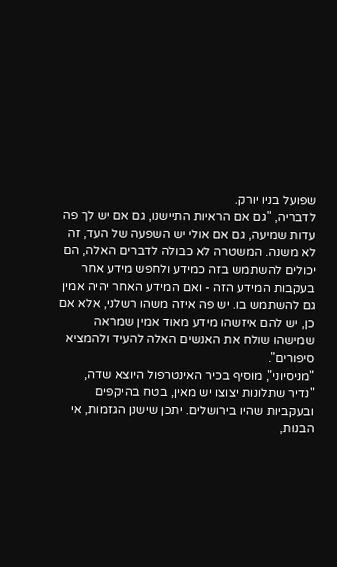שפועל בניו יורק.
לדבריה, "גם אם הראיות התיישנו, גם אם יש לך פה עדות שמיעה, גם אם אולי יש השפעה של העד, זה לא משנה. המשטרה לא כבולה לדברים האלה, הם יכולים להשתמש בזה כמידע ולחפש מידע אחר בעקבות המידע הזה - ואם המידע האחר יהיה אמין גם להשתמש בו. יש פה איזה משהו רשלני, אלא אם כן, יש להם איזשהו מידע מאוד אמין שמראה שמישהו שולח את האנשים האלה להעיד ולהמציא סיפורים".
"מניסיוני", מוסיף בכיר האינטרפול היוצא שדה, "נדיר שתלונות יצוצו יש מאין, בטח בהיקפים ובעקביות שהיו בירושלים. יתכן שישנן הגזמות, אי הבנות,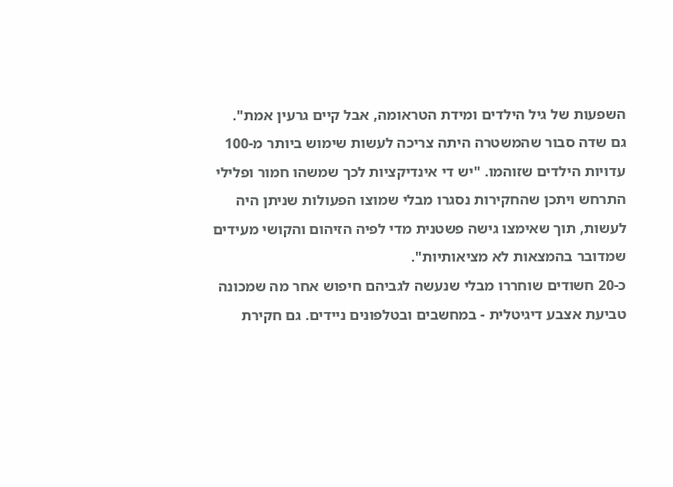השפעות של גיל הילדים ומידת הטראומה, אבל קיים גרעין אמת".
גם שדה סבור שהמשטרה היתה צריכה לעשות שימוש ביותר מ-100 עדויות הילדים שזוהמו. "יש די אינדיקציות לכך שמשהו חמור ופלילי התרחש ויתכן שהחקירות נסגרו מבלי שמוצו הפעולות שניתן היה לעשות, תוך שאימצו גישה פשטנית מדי לפיה הזיהום והקושי מעידים שמדובר בהמצאות לא מציאותיות".
כ-20 חשודים שוחררו מבלי שנעשה לגביהם חיפוש אחר מה שמכונה טביעת אצבע דיגיטלית - במחשבים ובטלפונים ניידים. גם חקירת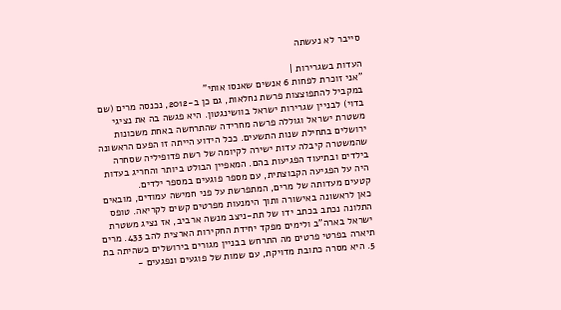סייבר לא נעשתה

העדות בשגרירות |
"אני זוכרת לפחות 6 אנשים שאנסו אותי"
במקביל להתפוצצות פרשת נחלאות, גם כן ב-2012, נכנסה מרים (שם בדוי) לבניין שגרירות ישראל בוושינגטון. היא פגשה בה את נציגי משטרת ישראל וגוללה פרשה מחרידה שהתרחשה באחת משכונות ירושלים בתחילת שנות התשעים. ככל הידוע הייתה זו הפעם הראשונה שהמשטרה קיבלה עדות ישירה לקיומה של רשת פדופיליה שסחרה בילדים ובתיעוד הפגיעות בהם. המאפיין הבולט ביותר והחריג בעדות היה על הפגיעה הקבוצתית, עם מספר פוגעים במספר ילדים.
קטעים מעדותה של מרים, המתפרשת על פני חמישה עמודים, מובאים כאן לראשונה באישורה ותוך הימנעות מפרטים קשים לקריאה. טופס התלונה נכתב בכתב ידו של תת-ניצב מנשה ארביב, אז נציג משטרת ישראל בארה"ב ולימים מפקד יחידת החקירות הארצית להב 433. מרים תיארה בפרטי פרטים מה התרחש בבניין מגורים בירושלים כשהיתה בת 5. היא מסרה כתובת מדויקת, עם שמות של פוגעים ונפגעים -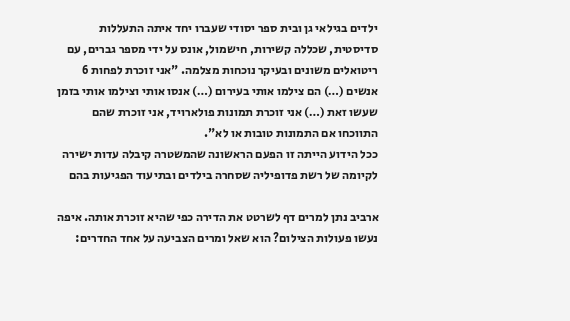ילדים בגילאי גן ובית ספר יסודי שעברו יחד איתה התעללות סדיסטית, שכללה קשירות, חישמול, אונס על ידי מספר גברים, עם ריטואלים משונים ובעיקר נוכחות מצלמה. "אני זוכרת לפחות 6 אנשים (…) הם צילמו אותי בעירום (…) אנסו אותי וצילמו אותי בזמן שעשו זאת (…) אני זוכרת תמונות פולארויד, אני זוכרת שהם התווכחו אם התמונות טובות או לא".
ככל הידוע הייתה זו הפעם הראשונה שהמשטרה קיבלה עדות ישירה לקיומה של רשת פדופיליה שסחרה בילדים ובתיעוד הפגיעות בהם

ארביב נתן למרים דף לשרטט את הדירה כפי שהיא זוכרת אותה. איפה נעשו פעולות הצילום? הוא שאל ומרים הצביעה על אחד החדרים: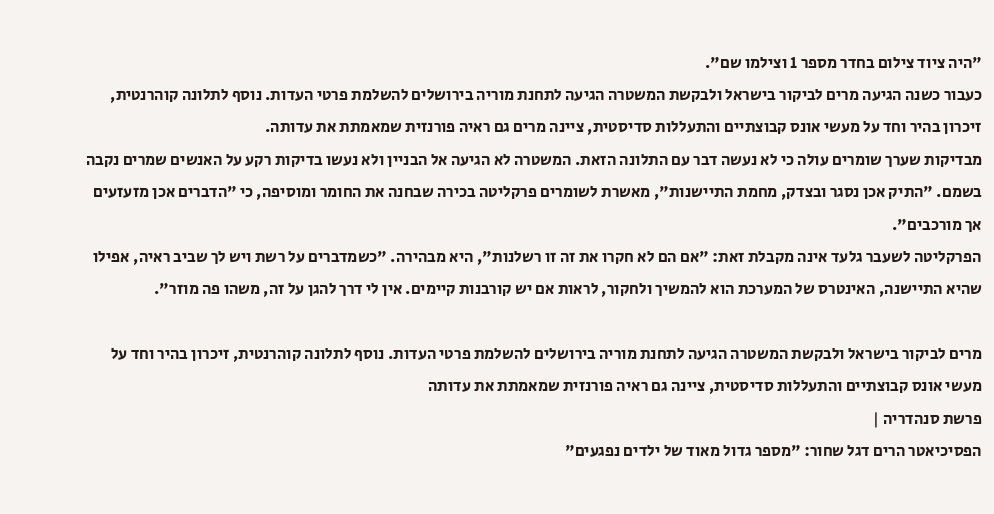"היה ציוד צילום בחדר מספר 1 וצילמו שם".
כעבור כשנה הגיעה מרים לביקור בישראל ולבקשת המשטרה הגיעה לתחנת מוריה בירושלים להשלמת פרטי העדות. נוסף לתלונה קוהרנטית, זיכרון בהיר וחד על מעשי אונס קבוצתיים והתעללות סדיסטית, ציינה מרים גם ראיה פורנזית שמאמתת את עדותה.
מבדיקות שערך שומרים עולה כי לא נעשה דבר עם התלונה הזאת. המשטרה לא הגיעה אל הבניין ולא נעשו בדיקות רקע על האנשים שמרים נקבה בשמם. "התיק אכן נסגר ובצדק, מחמת התיישנות", מאשרת לשומרים פרקליטה בכירה שבחנה את החומר ומוסיפה, כי "הדברים אכן מזעזעים אך מורכבים".
הפרקליטה לשעבר גלעד אינה מקבלת זאת: "אם הם לא חקרו את זה זו רשלנות", היא מבהירה. "כשמדברים על רשת ויש לך שביב ראיה, אפילו שהיא התיישנה, האינטרס של המערכת הוא להמשיך ולחקור, לראות אם יש קורבנות קיימים. אין לי דרך להגן על זה, משהו פה מוזר".

מרים לביקור בישראל ולבקשת המשטרה הגיעה לתחנת מוריה בירושלים להשלמת פרטי העדות. נוסף לתלונה קוהרנטית, זיכרון בהיר וחד על מעשי אונס קבוצתיים והתעללות סדיסטית, ציינה גם ראיה פורנזית שמאמתת את עדותה
פרשת סנהדריה |
הפסיכיאטר הרים דגל שחור: "מספר גדול מאוד של ילדים נפגעים"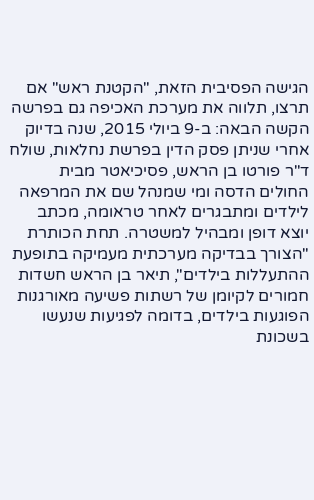הגישה הפסיבית הזאת, "הקטנת ראש" אם תרצו, תלווה את מערכת האכיפה גם בפרשה הקשה הבאה: ב-9 ביולי 2015, שנה בדיוק אחרי שניתן פסק הדין בפרשת נחלאות, שולח ד"ר פורטו בן הראש, פסיכיאטר מבית החולים הדסה ומי שמנהל שם את המרפאה לילדים ומתבגרים לאחר טראומה, מכתב יוצא דופן ומבהיל למשטרה. תחת הכותרת "הצורך בבדיקה מערכתית מעמיקה בתופעת ההתעללות בילדים", תיאר בן הראש חשדות חמורים לקיומן של רשתות פשיעה מאורגנות הפוגעות בילדים, בדומה לפגיעות שנעשו בשכונת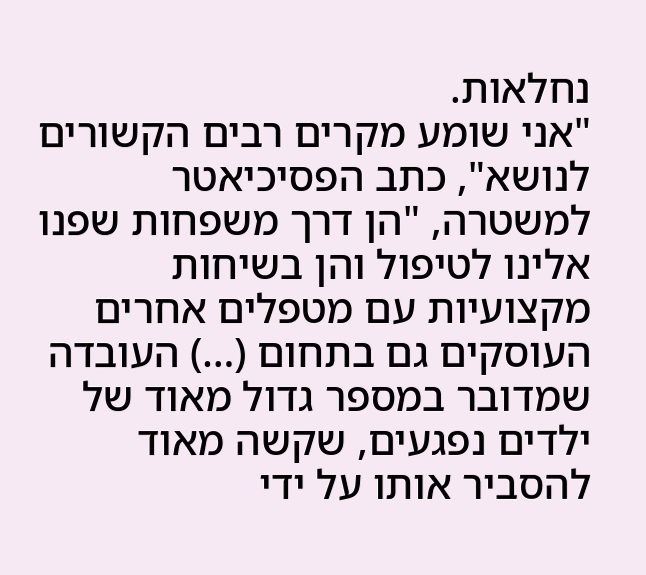נחלאות.
"אני שומע מקרים רבים הקשורים לנושא", כתב הפסיכיאטר למשטרה, "הן דרך משפחות שפנו אלינו לטיפול והן בשיחות מקצועיות עם מטפלים אחרים העוסקים גם בתחום (…) העובדה שמדובר במספר גדול מאוד של ילדים נפגעים, שקשה מאוד להסביר אותו על ידי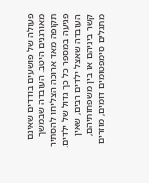פעולה של פושעים בודדים שאינם מאורגנים היטב. העובדה שבמשך תקופה מאד ארוכה הצליחו להסתיר פגיעה במספר כל כך גדול של ילדים. העובדה שאצל ילדים רבים, שאין קשר ביניהם או בין משפחותיהם, מתגלים סימפטומים דומים, מוזרים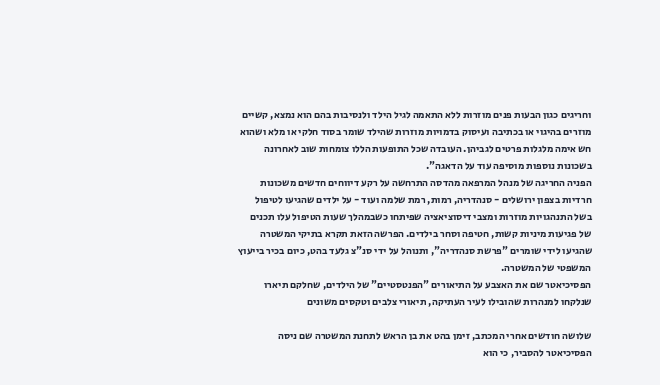וחריגים כגון הבעות פנים מוזרות ללא התאמה לגיל הילד ולנסיבות בהם הוא נמצא, קשיים מוזרים בהיגוי או בכתיבה ועיסוק בדמויות מוזרות שהילד שומר בסוד חלקי או מלא ושהוא חש אימה מלגלות פרטים לגביהן. העובדה שכל התופעות הללו צומחות שוב לאחרונה בשכונות נוספות מוסיפה עוד על הדאגה".
הפניה החריגה של מנהל המרפאה מהדסה התרחשה על רקע דיווחים חדשים משכונות חרדיות בצפון ירושלים - סנהדריה, רמות, רמת שלמה ועוד - על ילדים שהגיעו לטיפול בשל התנהגויות מוזרות ומצבי דיסוציאציה שפיתחו כשבמהלך שעות הטיפול עלו תכנים של פגיעות מיניות קשות, חטיפה וסחר בילדים. הפרשה הזאת תקרא בתיקי המשטרה שהגיעו לידי שומרים "פרשת סנהדריה", ותנוהל על ידי סנ"צ גלעד בהט, כיום בכיר בייעוץ המשפטי של המשטרה.
הפסיכיאטר שם את האצבע על התיאורים "הפנטסטיים" של הילדים, שחלקם תיארו שנלקחו למנהרות שהובילו לעיר העתיקה, תיאורי צלבים וטקסים משונים

שלושה חודשים אחרי המכתב, זימן בהט את בן הראש לתחנת המשטרה שם ניסה הפסיכיאטר להסביר, כי הוא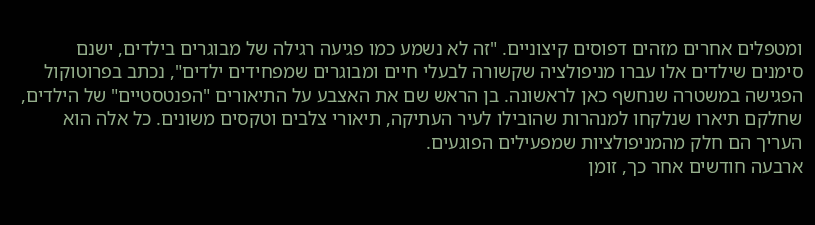ומטפלים אחרים מזהים דפוסים קיצוניים. "זה לא נשמע כמו פגיעה רגילה של מבוגרים בילדים, ישנם סימנים שילדים אלו עברו מניפולציה שקשורה לבעלי חיים ומבוגרים שמפחידים ילדים", נכתב בפרוטוקול הפגישה במשטרה שנחשף כאן לראשונה. בן הראש שם את האצבע על התיאורים "הפנטסטיים" של הילדים, שחלקם תיארו שנלקחו למנהרות שהובילו לעיר העתיקה, תיאורי צלבים וטקסים משונים. כל אלה הוא העריך הם חלק מהמניפולציות שמפעילים הפוגעים.
ארבעה חודשים אחר כך, זומן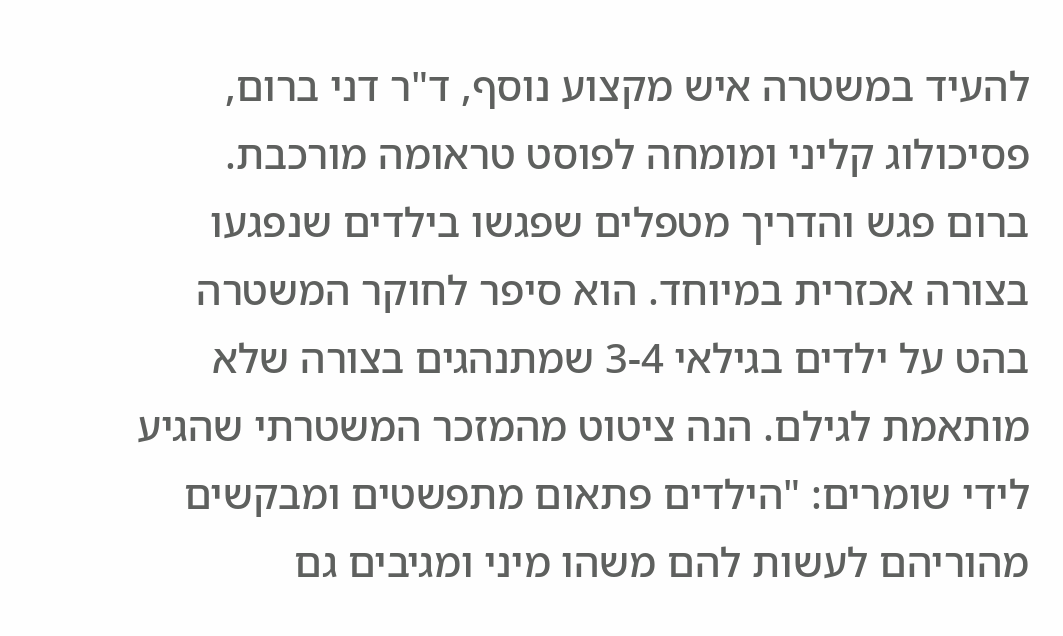להעיד במשטרה איש מקצוע נוסף, ד"ר דני ברום, פסיכולוג קליני ומומחה לפוסט טראומה מורכבת. ברום פגש והדריך מטפלים שפגשו בילדים שנפגעו בצורה אכזרית במיוחד. הוא סיפר לחוקר המשטרה בהט על ילדים בגילאי 3-4 שמתנהגים בצורה שלא מותאמת לגילם. הנה ציטוט מהמזכר המשטרתי שהגיע לידי שומרים: "הילדים פתאום מתפשטים ומבקשים מהוריהם לעשות להם משהו מיני ומגיבים גם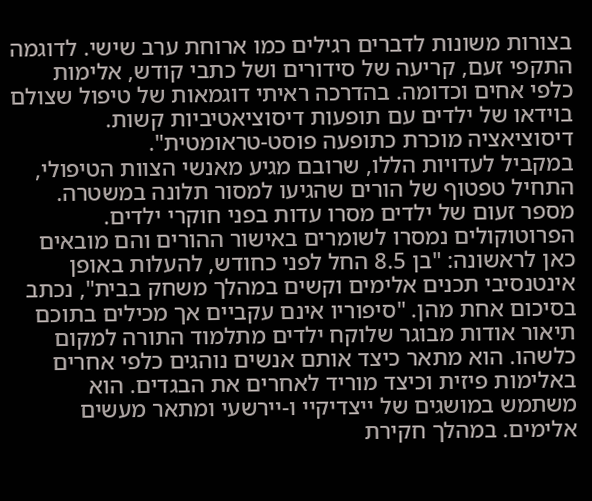בצורות משונות לדברים רגילים כמו ארוחת ערב שישי. לדוגמה התקפי זעם, קריעה של סידורים ושל כתבי קודש, אלימות כלפי אחים וכדומה. בהדרכה ראיתי דוגמאות של טיפול שצולם בוידאו של ילדים עם תופעות דיסוציאטיביות קשות. דיסוציאציה מוכרת כתופעה פוסט-טראומטית".
במקביל לעדויות הללו, שרובם מגיע מאנשי הצוות הטיפולי, התחיל טפטוף של הורים שהגיעו למסור תלונה במשטרה. מספר זעום של ילדים מסרו עדות בפני חוקרי ילדים. הפרוטוקולים נמסרו לשומרים באישור ההורים והם מובאים כאן לראשונה: "בן 8.5 החל לפני כחודש, להעלות באופן אינטנסיבי תכנים אלימים וקשים במהלך משחק בבית", נכתב בסיכום אחת מהן. "סיפוריו אינם עקביים אך מכילים בתוכם תיאור אודות מבוגר שלוקח ילדים מתלמוד התורה למקום כלשהו. הוא מתאר כיצד אותם אנשים נוהגים כלפי אחרים באלימות פיזית וכיצד מוריד לאחרים את הבגדים. הוא משתמש במושגים של ייצדיקיי ו-יירשעי ומתאר מעשים אלימים. במהלך חקירת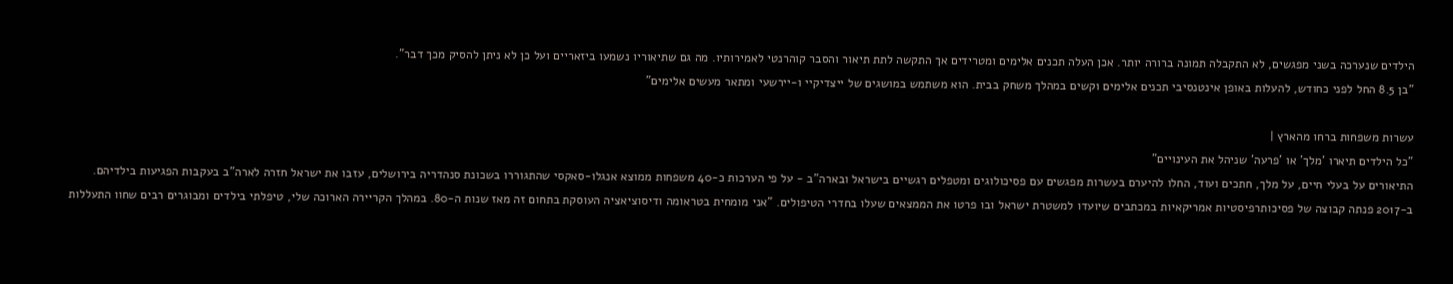הילדים שנערכה בשני מפגשים, לא התקבלה תמונה ברורה יותר. אכן העלה תכנים אלימים ומטרידים אך התקשה לתת תיאור והסבר קוהרנטי לאמירותיו. מה גם שתיאוריו נשמעו ביזאריים ועל כן לא ניתן להסיק מכך דבר".
"בן 8.5 החל לפני כחודש, להעלות באופן אינטנסיבי תכנים אלימים וקשים במהלך משחק בבית. הוא משתמש במושגים של ייצדיקיי ו-יירשעי ומתאר מעשים אלימים"

עשרות משפחות ברחו מהארץ |
"כל הילדים תיארו 'מלך' או 'פרעה' שניהל את העינויים"
התיאורים על בעלי חיים, על מלך, חתכים ועוד, החלו להיערם בעשרות מפגשים עם פסיכולוגים ומטפלים רגשיים בישראל ובארה"ב - על פי הערכות כ-40 משפחות ממוצא אנגלו-סאקסי שהתגוררו בשכונת סנהדריה בירושלים, עזבו את ישראל חזרה לארה"ב בעקבות הפגיעות בילדיהם.
ב-2017 פנתה קבוצה של פסיכותרפיסטיות אמריקאיות במכתבים שיועדו למשטרת ישראל ובו פרטו את הממצאים שעלו בחדרי הטיפולים. "אני מומחית בטראומה ודיסוציאציה העוסקת בתחום זה מאז שנות ה-80. במהלך הקריירה הארוכה שלי, טיפלתי בילדים ומבוגרים רבים שחוו התעללות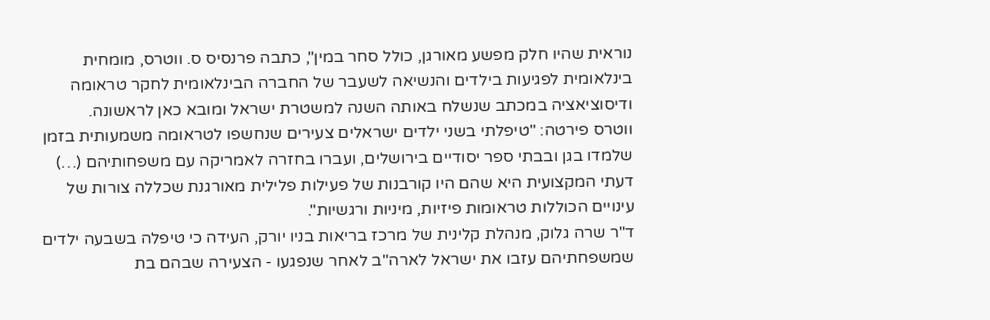נוראית שהיו חלק מפשע מאורגן, כולל סחר במין", כתבה פרנסיס ס. ווטרס, מומחית בינלאומית לפגיעות בילדים והנשיאה לשעבר של החברה הבינלאומית לחקר טראומה ודיסוציאציה במכתב שנשלח באותה השנה למשטרת ישראל ומובא כאן לראשונה.
ווטרס פירטה: "טיפלתי בשני ילדים ישראלים צעירים שנחשפו לטראומה משמעותית בזמן שלמדו בגן ובבתי ספר יסודיים בירושלים, ועברו בחזרה לאמריקה עם משפחותיהם (…) דעתי המקצועית היא שהם היו קורבנות של פעילות פלילית מאורגנת שכללה צורות של עינויים הכוללות טראומות פיזיות, מיניות ורגשיות".
ד"ר שרה גלוק, מנהלת קלינית של מרכז בריאות בניו יורק, העידה כי טיפלה בשבעה ילדים שמשפחתיהם עזבו את ישראל לארה"ב לאחר שנפגעו - הצעירה שבהם בת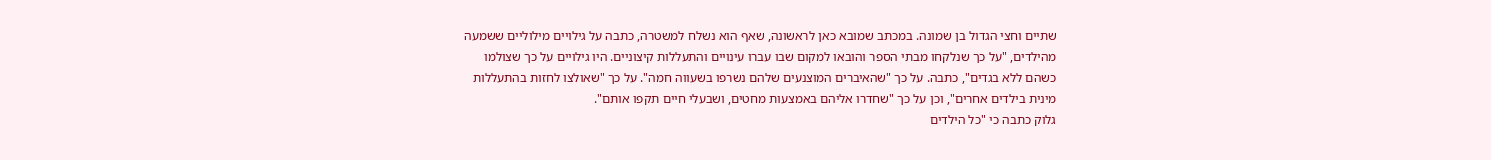שתיים וחצי הגדול בן שמונה. במכתב שמובא כאן לראשונה, שאף הוא נשלח למשטרה, כתבה על גילויים מילוליים ששמעה מהילדים, "על כך שנלקחו מבתי הספר והובאו למקום שבו עברו עינויים והתעללות קיצוניים. היו גילויים על כך שצולמו כשהם ללא בגדים", כתבה. על כך "שהאיברים המוצנעים שלהם נשרפו בשעווה חמה". על כך "שאולצו לחזות בהתעללות מינית בילדים אחרים", וכן על כך "שחדרו אליהם באמצעות מחטים, ושבעלי חיים תקפו אותם".
גלוק כתבה כי "כל הילדים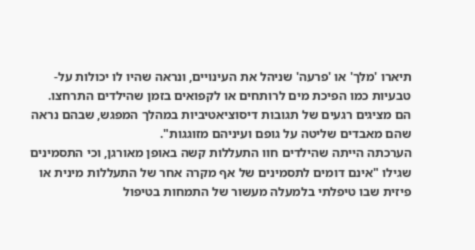תיארו 'מלך' או 'פרעה' שניהל את העינויים, ונראה שהיו לו יכולות על-טבעיות כמו הפיכת מים לרותחים או לקפואים בזמן שהילדים התרחצו. הם מציגים רגעים של תגובות דיסוציאטיביות במהלך המפגש, שבהם נראה שהם מאבדים שליטה על גופם ועיניהם מזוגגות".
הערכתה הייתה שהילדים חוו התעללות קשה באופן מאורגן, וכי התסמינים שגילו "אינם דומים לתסמינים של אף מקרה אחר של התעללות מינית או פיזית שבו טיפלתי בלמעלה מעשור של התמחות בטיפול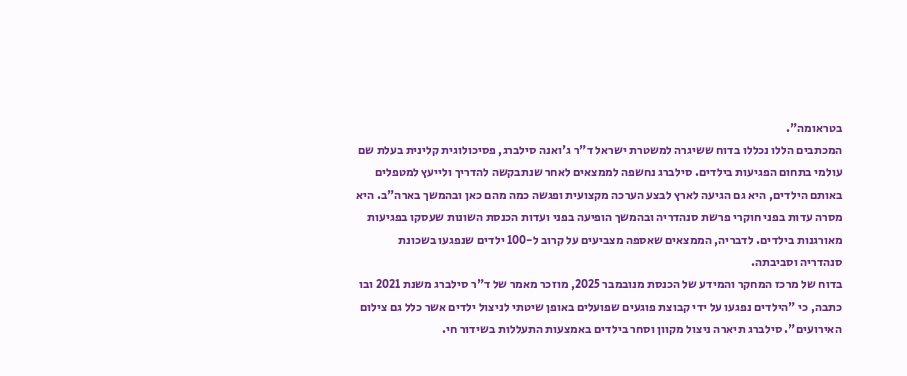בטראומה".
המכתבים הללו נכללו בדוח ששיגרה למשטרת ישראל ד"ר ג'ואנה סילברג, פסיכולוגית קלינית בעלת שם עולמי בתחום הפגיעות בילדים. סילברג נחשפה לממצאים לאחר שנתבקשה להדריך ולייעץ למטפלים באותם הילדים, היא גם הגיעה לארץ לבצע הערכה מקצועית ופגשה כמה מהם כאן ובהמשך בארה"ב. היא מסרה עדות בפני חוקרי פרשת סנהדריה ובהמשך הופיעה בפני ועדות הכנסת השונות שעסקו בפגיעות מאורגנות בילדים. לדבריה, הממצאים שאספה מצביעים על קרוב ל-100 ילדים שנפגעו בשכונת סנהדריה וסביבתה.
בדוח של מרכז המחקר והמידע של הכנסת מנובמבר 2025, מוזכר מאמר של ד"ר סילברג משנת 2021 ובו כתבה, כי "הילדים נפגעו על ידי קבוצת פוגעים שפועלים באופן שיטתי לניצול ילדים אשר כלל גם צילום האירועים". סילברג תיארה ניצול מקוון וסחר בילדים באמצעות התעללות בשידור חי.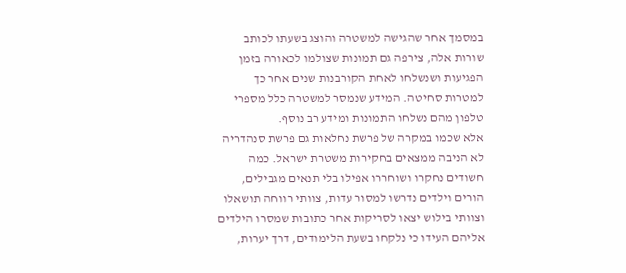במסמך אחר שהגישה למשטרה והוצג בשעתו לכותב שורות אלה, צירפה גם תמונות שצולמו לכאורה בזמן הפגיעות ושנשלחו לאחת הקורבנות שנים אחר כך למטרות סחיטה. המידע שנמסר למשטרה כלל מספרי טלפון מהם נשלחו התמונות ומידע רב נוסף.
אלא שכמו במקרה של פרשת נחלאות גם פרשת סנהדריה לא הניבה ממצאים בחקירות משטרת ישראל. כמה חשודים נחקרו ושוחררו אפילו בלי תנאים מגבילים, הורים וילדים נדרשו למסור עדות, צוותי רווחה תושאלו וצוותי בילוש יצאו לסריקות אחר כתובות שמסרו הילדים אליהם העידו כי נלקחו בשעת הלימודים, דרך יערות,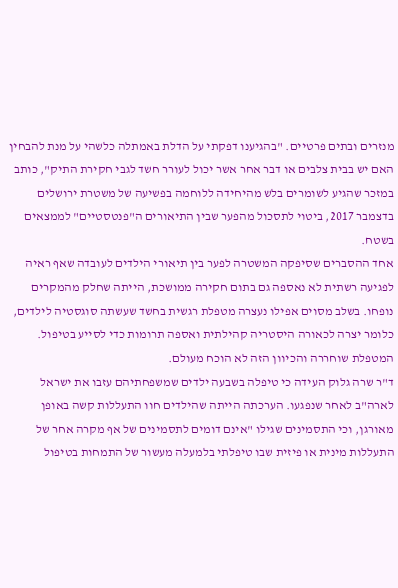מנזרים ובתים פרטיים. "בהגיענו דפקתי על הדלת באמתלה כלשהי על מנת להבחין האם יש בבית צלבים או דבר אחר אשר יכול לעורר חשד לגבי חקירת התיק", כותב במזכר שהגיע לשומרים בלש מהיחידה ללוחמה בפשיעה של משטרת ירושלים בדצמבר 2017, ביטוי לתסכול מהפער שבין התיאורים ה"פנטסטיים" לממצאים בשטח.
אחד ההסברים שסיפקה המשטרה לפער בין תיאורי הילדים לעובדה שאף ראיה לפגיעה רשתית לא נאספה גם בתום חקירה ממושכת, הייתה שחלק מהמקרים נופחו. בשלב מסוים אפילו נעצרה מטפלת רגשית בחשד שעשתה סוגסטיה לילדים, כלומר יצרה לכאורה היסטריה קהילתית ואספה תרומות כדי לסייע בטיפול. המטפלת שוחררה והכיוון הזה לא הוכח מעולם.
ד"ר שרה גלוק העידה כי טיפלה בשבעה ילדים שמשפחתיהם עזבו את ישראל לארה"ב לאחר שנפגעו. הערכתה הייתה שהילדים חוו התעללות קשה באופן מאורגן, וכי התסמינים שגילו "אינם דומים לתסמינים של אף מקרה אחר של התעללות מינית או פיזית שבו טיפלתי בלמעלה מעשור של התמחות בטיפול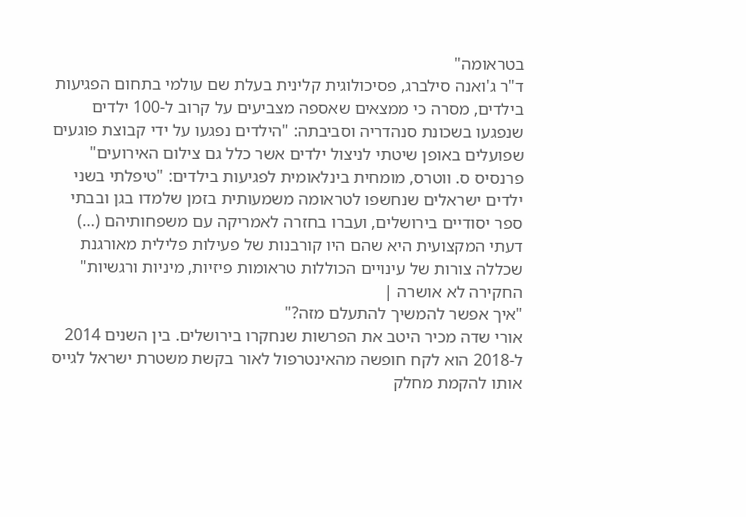בטראומה"
ד"ר ג'ואנה סילברג, פסיכולוגית קלינית בעלת שם עולמי בתחום הפגיעות בילדים, מסרה כי ממצאים שאספה מצביעים על קרוב ל-100 ילדים שנפגעו בשכונת סנהדריה וסביבתה: "הילדים נפגעו על ידי קבוצת פוגעים שפועלים באופן שיטתי לניצול ילדים אשר כלל גם צילום האירועים"
פרנסיס ס. ווטרס, מומחית בינלאומית לפגיעות בילדים: "טיפלתי בשני ילדים ישראלים שנחשפו לטראומה משמעותית בזמן שלמדו בגן ובבתי ספר יסודיים בירושלים, ועברו בחזרה לאמריקה עם משפחותיהם (…) דעתי המקצועית היא שהם היו קורבנות של פעילות פלילית מאורגנת שכללה צורות של עינויים הכוללות טראומות פיזיות, מיניות ורגשיות"
החקירה לא אושרה |
"איך אפשר להמשיך להתעלם מזה?"
אורי שדה מכיר היטב את הפרשות שנחקרו בירושלים. בין השנים 2014 ל-2018 הוא לקח חופשה מהאינטרפול לאור בקשת משטרת ישראל לגייס אותו להקמת מחלק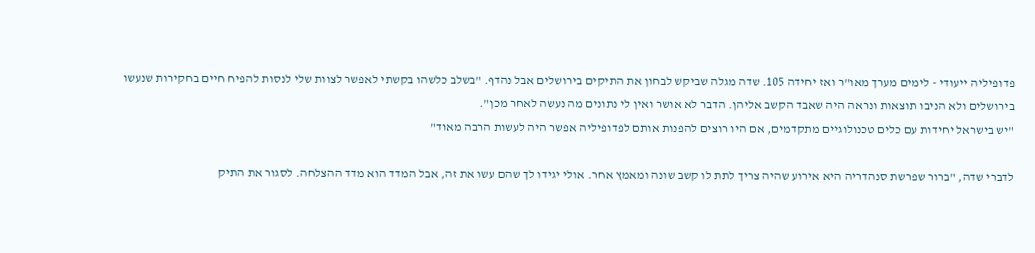פדופיליה ייעודי - לימים מערך מאו"ר ואז יחידה 105. שדה מגלה שביקש לבחון את התיקים בירושלים אבל נהדף. "בשלב כלשהו בקשתי לאפשר לצוות שלי לנסות להפיח חיים בחקירות שנעשו בירושלים ולא הניבו תוצאות ונראה היה שאבד הקשב אליהן. הדבר לא אושר ואין לי נתונים מה נעשה לאחר מכן".
"יש בישראל יחידות עם כלים טכנולוגיים מתקדמים, אם היו רוצים להפנות אותם לפדופיליה אפשר היה לעשות הרבה מאוד"

לדברי שדה, "ברור שפרשת סנהדריה היא אירוע שהיה צריך לתת לו קשב שונה ומאמץ אחר. אולי יגידו לך שהם עשו את זה, אבל המדד הוא מדד ההצלחה. לסגור את התיק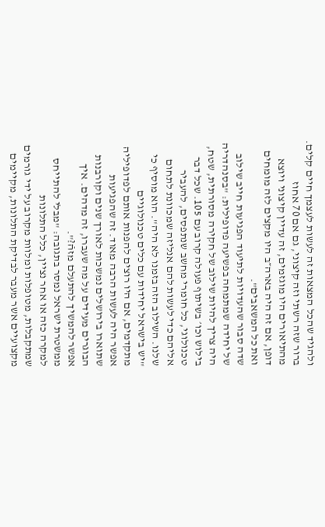ולהגיד שהכל המצאות זה לעשות לעצמך חיים קלים. ברור שזה רשתי וזה קיצוני, גם אם 70 אחוז מהתיאורים היו מוגזמים, זה עדיין קיצוני ויוצא דופן, אם זה היה בארה״ב היו מקצים לזה מומחים ואת כל המשאבים".
שדה סבור שהעדויות לתיעוד הפגיעות חייב שילוב של יחידה שמתמחה בפשיעה פדופילית: "בסנהדריה היה צריך להיות שילוב של חקירה מסורתית, שטח, בילוש וכו׳ בשיתוף פעולה קרוב עם 105. שכל דבר טכנולוגי, כל חומרי מחשב שנתפסים, להעביר אליהם כדי לעשות להם אנליזה שמכוונת לתחום שלנו. השילוב הזה בזמנו לא היה". הוא מוסיף כי "יש בישראל יחידות עם כלים טכנולוגיים מתקדמים, אם היו רוצים להפנות אותם לפדופיליה אפשר היה לעשות הרבה מאוד. זה שהפגיעות שתוארו בירושלים נמשכות לאורך שנים וקורבנות הבוגרים מעידים על מה שעברו, זה מדהים. איך אפשר להמשיך להתעלם מזהֿ?".
ממשטרת ישראל נמסר בתגובה: "מבלי להתייחס למקרה כזה או אחר נציין, כלל התלונות שמתקבלות, מטופלות ומלוות מקרוב על ידי גורמים מקצועיים אשר מעבר לבדיקת התלונות, מקיימים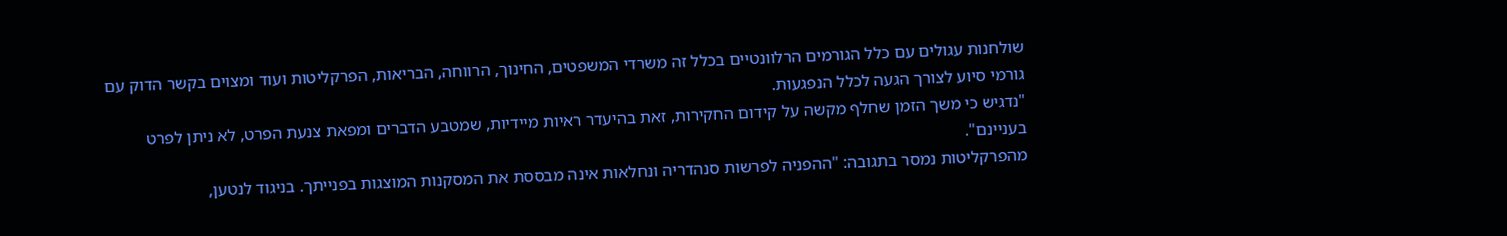שולחנות עגולים עם כלל הגורמים הרלוונטיים בכלל זה משרדי המשפטים, החינוך, הרווחה, הבריאות, הפרקליטות ועוד ומצוים בקשר הדוק עם גורמי סיוע לצורך הגעה לכלל הנפגעות.
"נדגיש כי משך הזמן שחלף מקשה על קידום החקירות, זאת בהיעדר ראיות מיידיות, שמטבע הדברים ומפאת צנעת הפרט, לא ניתן לפרט בעניינם".
מהפרקליטות נמסר בתגובה: "ההפניה לפרשות סנהדריה ונחלאות אינה מבססת את המסקנות המוצגות בפנייתך. בניגוד לנטען,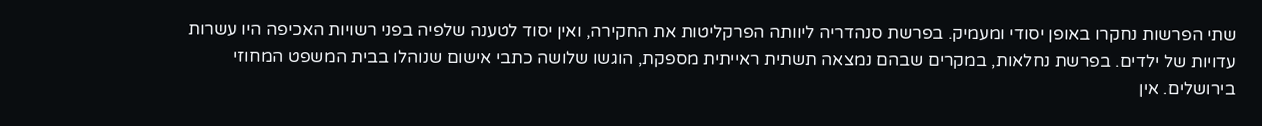שתי הפרשות נחקרו באופן יסודי ומעמיק. בפרשת סנהדריה ליוותה הפרקליטות את החקירה, ואין יסוד לטענה שלפיה בפני רשויות האכיפה היו עשרות עדויות של ילדים. בפרשת נחלאות, במקרים שבהם נמצאה תשתית ראייתית מספקת, הוגשו שלושה כתבי אישום שנוהלו בבית המשפט המחוזי בירושלים. אין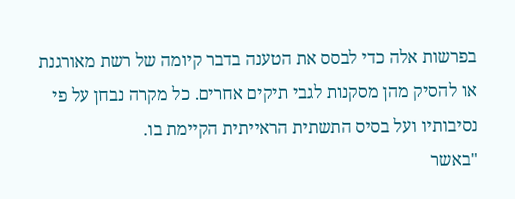בפרשות אלה כדי לבסס את הטענה בדבר קיומה של רשת מאורגנת או להסיק מהן מסקנות לגבי תיקים אחרים. כל מקרה נבחן על פי נסיבותיו ועל בסיס התשתית הראייתית הקיימת בו.
"באשר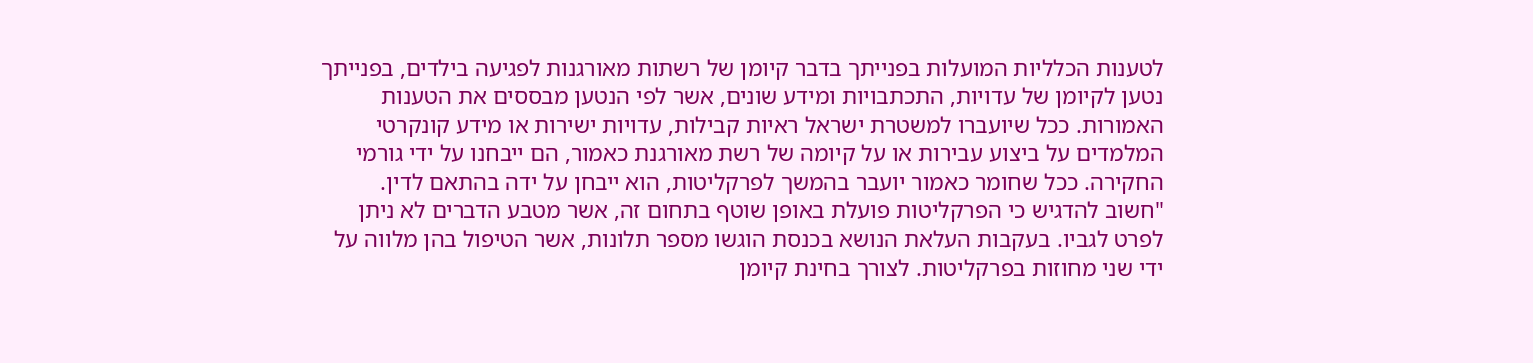לטענות הכלליות המועלות בפנייתך בדבר קיומן של רשתות מאורגנות לפגיעה בילדים, בפנייתך נטען לקיומן של עדויות, התכתבויות ומידע שונים, אשר לפי הנטען מבססים את הטענות האמורות. ככל שיועברו למשטרת ישראל ראיות קבילות, עדויות ישירות או מידע קונקרטי המלמדים על ביצוע עבירות או על קיומה של רשת מאורגנת כאמור, הם ייבחנו על ידי גורמי החקירה. ככל שחומר כאמור יועבר בהמשך לפרקליטות, הוא ייבחן על ידה בהתאם לדין.
"חשוב להדגיש כי הפרקליטות פועלת באופן שוטף בתחום זה, אשר מטבע הדברים לא ניתן לפרט לגביו. בעקבות העלאת הנושא בכנסת הוגשו מספר תלונות, אשר הטיפול בהן מלווה על ידי שני מחוזות בפרקליטות. לצורך בחינת קיומן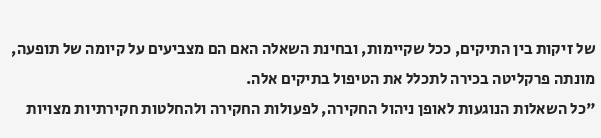של זיקות בין התיקים, ככל שקיימות, ובחינת השאלה האם הם מצביעים על קיומה של תופעה, מונתה פרקליטה בכירה לתכלל את הטיפול בתיקים אלה.
"כל השאלות הנוגעות לאופן ניהול החקירה, לפעולות החקירה ולהחלטות חקירתיות מצויות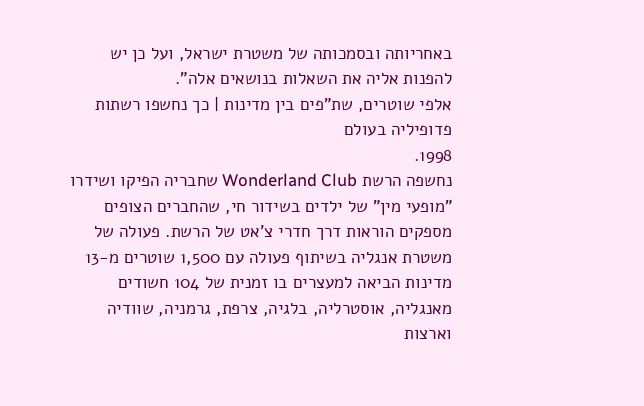באחריותה ובסמכותה של משטרת ישראל, ועל כן יש להפנות אליה את השאלות בנושאים אלה".
אלפי שוטרים, שת"פים בין מדינות | כך נחשפו רשתות פדופיליה בעולם
1998.
נחשפה הרשת Wonderland Club שחבריה הפיקו ושידרו "מופעי מין" של ילדים בשידור חי, שהחברים הצופים מספקים הוראות דרך חדרי צ'אט של הרשת. פעולה של משטרת אנגליה בשיתוף פעולה עם 1,500 שוטרים מ-13 מדינות הביאה למעצרים בו זמנית של 104 חשודים מאנגליה, אוסטרליה, בלגיה, צרפת, גרמניה, שוודיה וארצות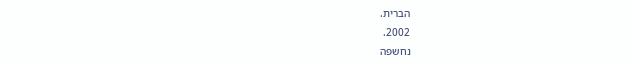הברית.
2002.
נחשפה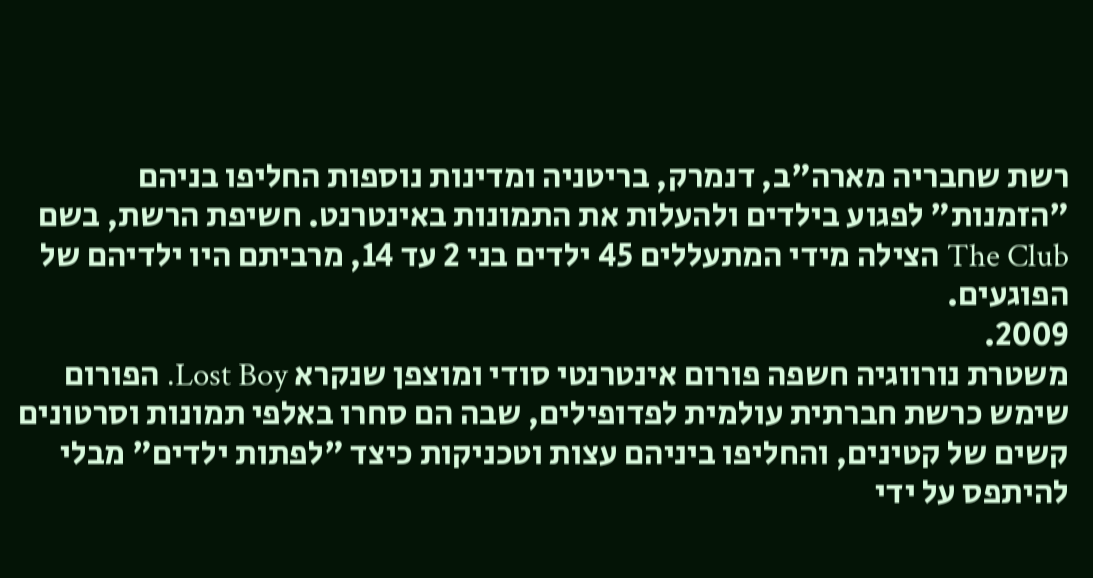רשת שחבריה מארה"ב, דנמרק, בריטניה ומדינות נוספות החליפו בניהם "הזמנות" לפגוע בילדים ולהעלות את התמונות באינטרנט. חשיפת הרשת, בשם The Club הצילה מידי המתעללים 45 ילדים בני 2 עד 14, מרביתם היו ילדיהם של הפוגעים.
2009.
משטרת נורווגיה חשפה פורום אינטרנטי סודי ומוצפן שנקרא Lost Boy. הפורום שימש כרשת חברתית עולמית לפדופילים, שבה הם סחרו באלפי תמונות וסרטונים קשים של קטינים, והחליפו ביניהם עצות וטכניקות כיצד "לפתות ילדים" מבלי להיתפס על ידי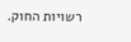רשויות החוק.